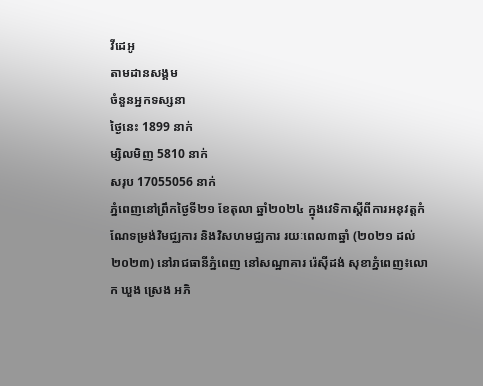វីដេអូ
តាមដានសង្គម
ចំនួនអ្នកទស្សនា
ថ្ងៃនេះ 1899 នាក់
ម្សិលមិញ 5810 នាក់
សរុប 17055056 នាក់
ភ្នំពេញនៅព្រឹកថ្ងៃទី២១ ខែតុលា ឆ្នាំ២០២៤ ក្នុងវេទិកាស្តីពីការអនុវត្តកំណែទម្រង់វិមជ្ឈការ និងវិសហមជ្ឈការ រយៈពេល៣ឆ្នាំ (២០២១ ដល់ ២០២៣) នៅរាជធានីភ្នំពេញ នៅសណ្ឋាគារ រ៉េស៊ីដង់ សុខាភ្នំពេញ៖លោក ឃួង ស្រេង អភិ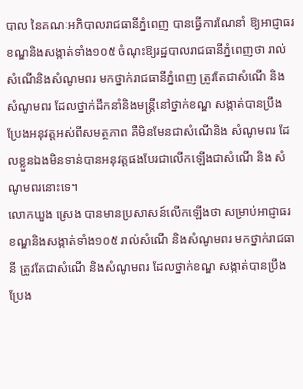បាល នៃគណៈអភិបាលរាជធានីភ្នំពេញ បានធ្វើការណែនាំ ឱ្យអាជ្ញាធរខណ្ឌនិងសង្កាត់ទាំង១០៥ ចំណុះឱ្យរដ្ឋបាលរាជធានីភ្នំពេញថា រាល់សំណើនិងសំណូមពរ មកថ្នាក់រាជធានីភ្នំពេញ ត្រូវតែជាសំណើ និង សំណូមពរ ដែលថ្នាក់ដឹកនាំនិងមន្ត្រីនៅថ្នាក់ខណ្ឌ សង្កាត់បានប្រឹងប្រែងអនុវត្តអស់ពីសមត្ថភាព គឺមិនមែនជាសំណើនិង សំណូមពរ ដែលខ្លួនឯងមិនទាន់បានអនុវត្តផងបែរជាលើកឡើងជាសំណើ និង សំណូមពរនោះទេ។
លោកឃួង ស្រេង បានមានប្រសាសន៍លើកឡើងថា សម្រាប់អាជ្ញាធរខណ្ឌនិងសង្កាត់ទាំង១០៥ រាល់សំណើ និងសំណូមពរ មកថ្នាក់រាជធានី ត្រូវតែជាសំណើ និងសំណូមពរ ដែលថ្នាក់ខណ្ឌ សង្កាត់បានប្រឹងប្រែង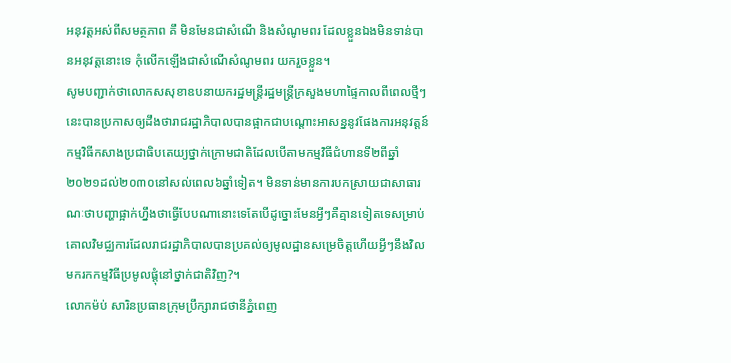អនុវត្តអស់ពីសមត្ថភាព គឹ មិនមែនជាសំណើ និងសំណូមពរ ដែលខ្លួនឯងមិនទាន់បានអនុវត្តនោះទេ កុំលើកឡើងជាសំណើសំណូមពរ យករួចខ្លួន។
សូមបញ្ជាក់ថាលោកសសុខាឧបនាយករដ្ឋមន្ត្រីរដ្ឋមន្ត្រីក្រសួងមហាផ្ទៃកាលពីពេលថ្មីៗនេះបានប្រកាសឲ្យដឹងថារាជរដ្ឋាភិបាលបានផ្អាកជាបណ្តោះអាសន្ននូវផែងការអនុវត្តន៍កម្មវិធីកសាងប្រជាធិបតេយ្យថ្នាក់ក្រោមជាតិដែលបើតាមកម្មវិធីជំហានទី២ពីឆ្នាំ២០២១ដល់២០៣០នៅសល់ពេល៦ឆ្នាំទៀត។ មិនទាន់មានការបកស្រាយជាសាធារណៈថាបញ្ហាផ្អាក់ហ្នឹងថាធ្វើបែបណានោះទេតែបើដូច្នោះមែនអ្វីៗគឺគ្មានទៀតទេសម្រាប់គោលវិមជ្ឈការដែលរាជរដ្ឋាភិបាលបានប្រគល់ឲ្យមូលដ្ឋានសម្រេចិត្តហើយអ្វីៗនឹងវិលមករកកម្មវិធីប្រមូលផ្តុំនៅថ្នាក់ជាតិវិញ?។
លោកម៉ប់ សារិនប្រធានក្រុមប្រឹក្សារាជថានីភ្នំពេញ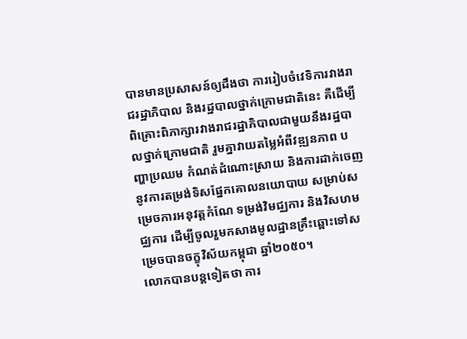បានមានប្រសាសន៍ឲ្យដឹងថា ការរៀបចំវេទិការវាងរាជរដ្ឋាភិបាល និងរដ្ឋបាលថ្នាក់ក្រោមជាតិនេះ គឺដើម្បី ពិគ្រោះពិភាក្សារវាងរាជរដ្ឋាភិបាលជាមួយនឹងរដ្ឋបាលថ្នាក់ក្រោមជាតិ រួមគ្នាវាយតម្លៃអំពីវឌ្ឍនភាព បញ្ហាប្រឈម កំណត់ដំណោះស្រាយ និងការដាក់ចេញនូវការតម្រង់ទិសផ្នែកគោលនយោបាយ សម្រាប់សម្រេចការអនុវត្តកំណែ ទម្រង់វិមជ្ឈការ និងវិសហមជ្ឈការ ដើម្បីចូលរួមកសាងមូលដ្ឋានគ្រឹះឆ្ពោះទៅសម្រេចបានចក្ខុវិស័យកម្ពុជា ឆ្នាំ២០៥០។
លោកបានបន្តទៀតថា ការ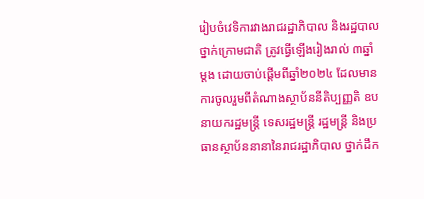រៀបចំវេទិការវាងរាជរដ្ឋាភិបាល និងរដ្ឋបាលថ្នាក់ក្រោមជាតិ ត្រូវធ្វើឡើងរៀងរាល់ ៣ឆ្នាំ ម្តង ដោយចាប់ផ្តើមពីឆ្នាំ២០២៤ ដែលមានការចូលរួមពីតំណាងស្ថាប័ននីតិប្បញ្ញតិ ឧបនាយករដ្ឋមន្ត្រី ទេសរដ្ឋមន្ត្រី រដ្ឋមន្ត្រី និងប្រធានស្ថាប័ននានានៃរាជរដ្ឋាភិបាល ថ្នាក់ដឹក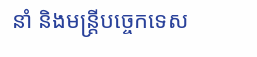នាំ និងមន្ត្រីបច្ចេកទេស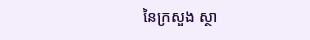នៃក្រសួង ស្ថា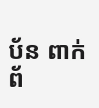ប័ន ពាក់ព័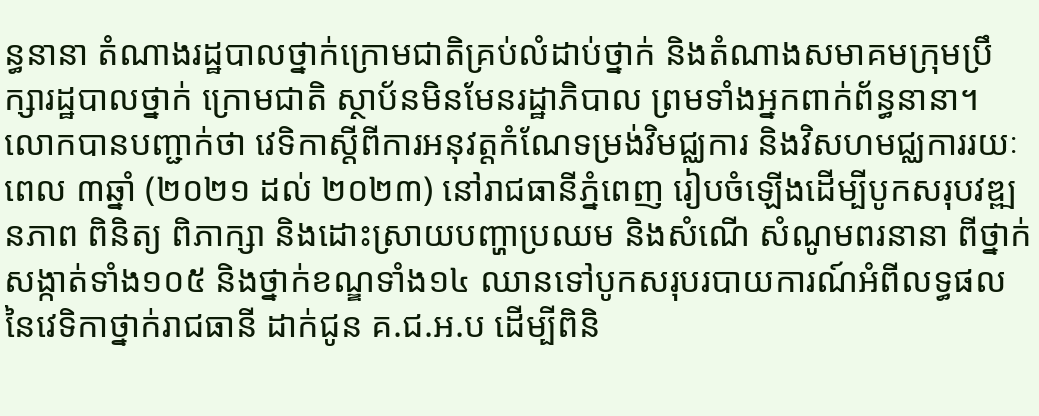ន្ធនានា តំណាងរដ្ឋបាលថ្នាក់ក្រោមជាតិគ្រប់លំដាប់ថ្នាក់ និងតំណាងសមាគមក្រុមប្រឹក្សារដ្ឋបាលថ្នាក់ ក្រោមជាតិ ស្ថាប័នមិនមែនរដ្ឋាភិបាល ព្រមទាំងអ្នកពាក់ព័ន្ធនានា។
លោកបានបញ្ជាក់ថា វេទិកាស្តីពីការអនុវត្តកំណែទម្រង់វិមជ្ឈការ និងវិសហមជ្ឈការរយៈពេល ៣ឆ្នាំ (២០២១ ដល់ ២០២៣) នៅរាជធានីភ្នំពេញ រៀបចំឡើងដើម្បីបូកសរុបវឌ្ឍនភាព ពិនិត្យ ពិភាក្សា និងដោះស្រាយបញ្ហាប្រឈម និងសំណើ សំណូមពរនានា ពីថ្នាក់សង្កាត់ទាំង១០៥ និងថ្នាក់ខណ្ឌទាំង១៤ ឈានទៅបូកសរុបរបាយការណ៍អំពីលទ្ធផល នៃវេទិកាថ្នាក់រាជធានី ដាក់ជូន គ.ជ.អ.ប ដើម្បីពិនិ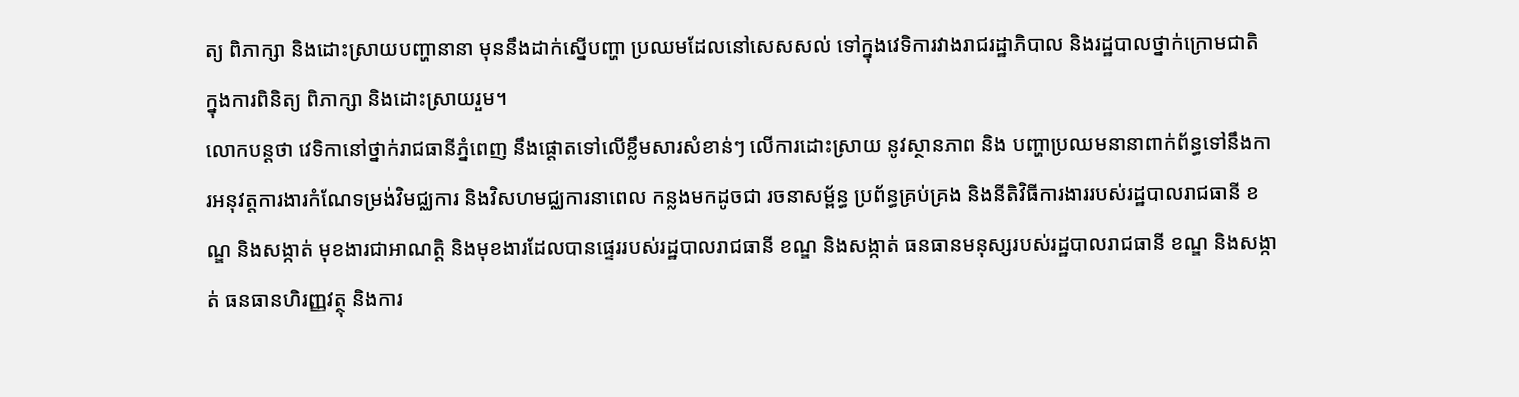ត្យ ពិភាក្សា និងដោះស្រាយបញ្ហានានា មុននឹងដាក់ស្នើបញ្ហា ប្រឈមដែលនៅសេសសល់ ទៅក្នុងវេទិការវាងរាជរដ្ឋាភិបាល និងរដ្ឋបាលថ្នាក់ក្រោមជាតិ ក្នុងការពិនិត្យ ពិភាក្សា និងដោះស្រាយរួម។
លោកបន្តថា វេទិកានៅថ្នាក់រាជធានីភ្នំពេញ នឹងផ្តោតទៅលើខ្លឹមសារសំខាន់ៗ លើការដោះស្រាយ នូវស្ថានភាព និង បញ្ហាប្រឈមនានាពាក់ព័ន្ធទៅនឹងការអនុវត្តការងារកំណែទម្រង់វិមជ្ឈការ និងវិសហមជ្ឈការនាពេល កន្លងមកដូចជា រចនាសម្ព័ន្ធ ប្រព័ន្ធគ្រប់គ្រង និងនីតិវិធីការងាររបស់រដ្ឋបាលរាជធានី ខណ្ឌ និងសង្កាត់ មុខងារជាអាណត្តិ និងមុខងារដែលបានផ្ទេររបស់រដ្ឋបាលរាជធានី ខណ្ឌ និងសង្កាត់ ធនធានមនុស្សរបស់រដ្ឋបាលរាជធានី ខណ្ឌ និងសង្កាត់ ធនធានហិរញ្ញវត្ថុ និងការ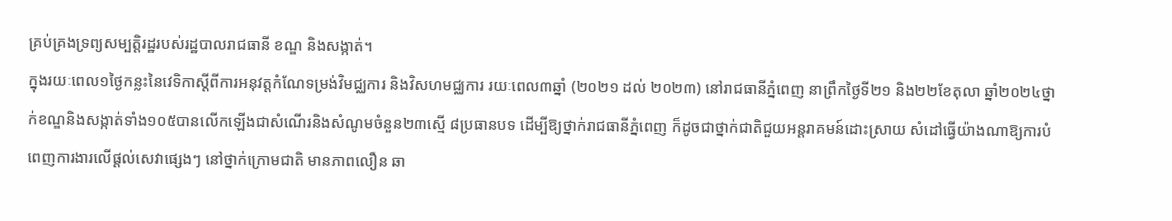គ្រប់គ្រងទ្រព្យសម្បត្តិរដ្ឋរបស់រដ្ឋបាលរាជធានី ខណ្ឌ និងសង្កាត់។
ក្នុងរយៈពេល១ថ្ងៃកន្លះនៃវេទិកាស្តីពីការអនុវត្តកំណែទម្រង់វិមជ្ឈការ និងវិសហមជ្ឈការ រយៈពេល៣ឆ្នាំ (២០២១ ដល់ ២០២៣) នៅរាជធានីភ្នំពេញ នាព្រឹកថ្ងៃទី២១ និង២២ខែតុលា ឆ្នាំ២០២៤ថ្នាក់ខណ្ឌនិងសង្កាត់ទាំង១០៥បានលើកឡើងជាសំណើរនិងសំណូមចំនួន២៣ស្មើ ៨ប្រធានបទ ដើម្បីឱ្យថ្នាក់រាជធានីភ្នំពេញ ក៏ដូចជាថ្នាក់ជាតិជួយអន្តរាគមន៍ដោះស្រាយ សំដៅធ្វើយ៉ាងណាឱ្យការបំពេញការងារលើផ្តល់សេវាផ្សេងៗ នៅថ្នាក់ក្រោមជាតិ មានភាពលឿន ឆា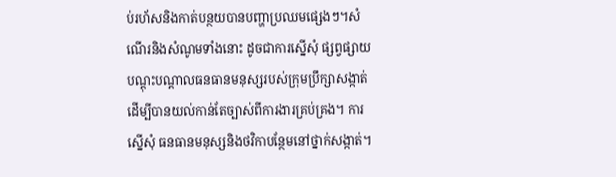ប់រហ័សនិងកាត់បន្ថយបានបញ្ហាប្រឈមផ្សេងៗ។សំណើរនិងសំណូមទាំងនោះ ដូចជាការស្នើសុំ ផ្សព្វផ្សាយ បណ្តុះបណ្តាលធនធានមនុស្សរបស់ក្រុមប្រឹក្សាសង្កាត់ ដើម្បីបានយល់កាន់តែច្បាស់ពីការងារគ្រប់គ្រង។ ការស្នើសុំ ធនធានមនុស្សនិងថវិកាបន្ថែមនៅថ្នាក់សង្កាត់។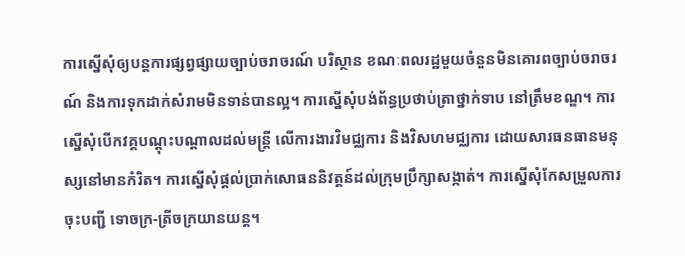ការស្នើសុំឲ្យបន្តការផ្សព្វផ្សាយច្បាប់ចរាចរណ៍ បរិស្ថាន ខណៈពលរដ្ឋមួយចំនួនមិនគោរពច្បាប់ចរាចរណ៍ និងការទុកដាក់សំរាមមិនទាន់បានល្អ។ ការស្នើសុំបង់ព័ន្ធប្រថាប់ត្រាថ្នាក់ទាប នៅត្រឹមខណ្ឌ។ ការស្នើសុំបើកវគ្គបណ្តុះបណ្តាលដល់មន្ត្រី លើការងារវិមជ្ឈការ និងវិសហមជ្ឈការ ដោយសារធនធានមនុស្សនៅមានកំរិត។ ការស្នើសុំផ្តល់ប្រាក់សោធននិវត្តន៍ដល់ក្រុមប្រឹក្សាសង្កាត់។ ការស្នើសុំកែសម្រួលការចុះបញ្ជី ទោចក្រ-ត្រីចក្រយានយន្ត។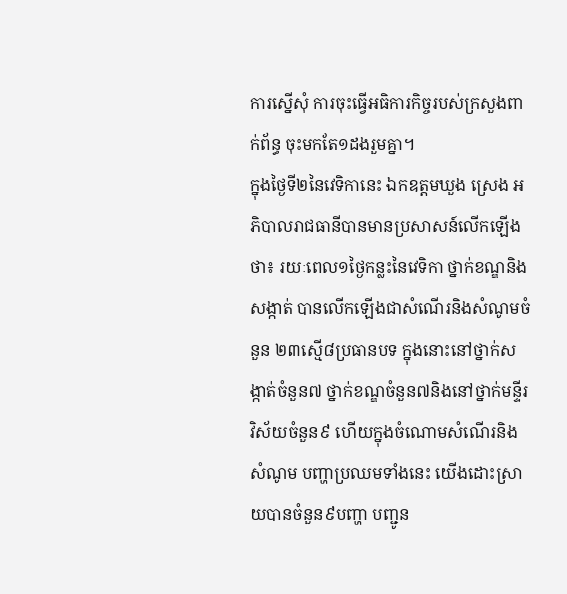ការស្នើសុំ ការចុះធ្វើអធិការកិច្ចរបស់ក្រសួងពាក់ព័ន្ធ ចុះមកតែ១ដងរួមគ្នា។
ក្នុងថ្ងៃទី២នៃវេទិកានេះ ឯកឧត្ដមឃួង ស្រេង អភិបាលរាជធានីបានមានប្រសាសន៍លើកឡើងថា៖ រយៈពេល១ថ្ងៃកន្លះនៃវេទិកា ថ្នាក់ខណ្ឌនិងសង្កាត់ បានលើកឡើងជាសំណើរនិងសំណូមចំនួន ២៣ស្មើ៨ប្រធានបទ ក្នុងនោះនៅថ្នាក់សង្កាត់ចំនួន៧ ថ្នាក់ខណ្ឌចំនួន៧និងនៅថ្នាក់មន្ទីរ វិស័យចំនួន៩ ហើយក្នុងចំណោមសំណើរនិងសំណូម បញ្ហាប្រឈមទាំងនេះ យើងដោះស្រាយបានចំនួន៩បញ្ហា បញ្ជូន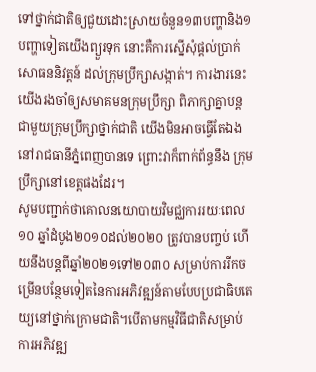ទៅថ្នាក់ជាតិឲ្យជួយដោះស្រាយចំនួន១៣បញ្ហានិង១បញ្ហាទៀតយើងព្យួរទុក នោះគឺការស្នើសុំផ្តល់ប្រាក់សោធននិវត្តន៍ ដល់ក្រុមប្រឹក្សាសង្កាត់។ ការងារនេះយើងរងចាំឲ្យសមាគមនក្រុមប្រឹក្សា ពិភាក្សាគ្នាបន្តជាមួយក្រុមប្រឹក្សាថ្នាក់ជាតិ យើងមិនអាចធ្វើតែឯងនៅរាជធានីភ្នំពេញបានទេ ព្រោះវាក៏ពាក់ព័ន្ធនឹង ក្រុមប្រឹក្សានៅខេត្តផងដែរ។
សូមបញ្ជាក់ថាគោលនយោបាយវិមជ្ឈការរយៈពេល ១០ ឆ្នាំដំបូង២០១០ដល់២០២០ ត្រូវបានបញ្ចប់ ហើយនឹងបន្តពីឆ្នាំ២០២១ទៅ២០៣០ សម្រាប់ការរីកចម្រើនបន្ថែមទៀតនៃការអភិវឌ្ឍន៍តាមបែបប្រជាធិបតេយ្យនៅថ្នាក់ក្រោមជាតិ។បើតាមកម្មវិធីជាតិសម្រាប់ការអភិវឌ្ឍ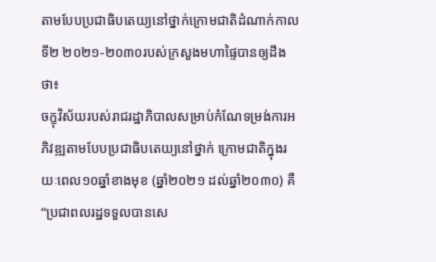តាមបែបប្រជាធិបតេយ្យនៅថ្នាក់ក្រោមជាតិដំណាក់កាលទី២ ២០២១-២០៣០របស់ក្រសួងមហាផ្ទៃបានឲ្យដឹងថា៖
ចក្ខុវិស័យរបស់រាជរដ្ឋាភិបាលសម្រាប់កំណែទម្រង់ការអភិវឌ្ឍតាមបែបប្រជាធិបតេយ្យនៅថ្នាក់ ក្រោមជាតិក្នុងរយៈពេល១០ឆ្នាំខាងមុខ (ឆ្នាំ២០២១ ដល់ឆ្នាំ២០៣០) គឺ “ប្រជាពលរដ្ឋទទួលបានសេ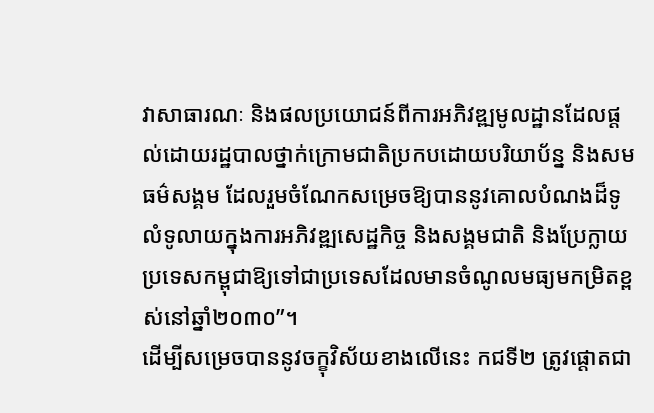វាសាធារណៈ និងផលប្រយោជន៍ពីការអភិវឌ្ឍមូលដ្ឋានដែលផ្តល់ដោយរដ្ឋបាលថ្នាក់ក្រោមជាតិប្រកបដោយបរិយាប័ន្ន និងសមធម៌សង្គម ដែលរួមចំណែកសម្រេចឱ្យបាននូវគោលបំណងដ៏ទូលំទូលាយក្នុងការអភិវឌ្ឍសេដ្ឋកិច្ច និងសង្គមជាតិ និងប្រែក្លាយប្រទេសកម្ពុជាឱ្យទៅជាប្រទេសដែលមានចំណូលមធ្យមកម្រិតខ្ពស់នៅឆ្នាំ២០៣០”។
ដើម្បីសម្រេចបាននូវចក្ខុវិស័យខាងលើនេះ កជទី២ ត្រូវផ្តោតជា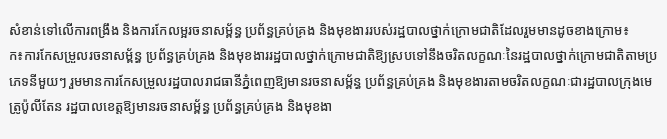សំខាន់ទៅលើការពង្រឹង និងការកែលម្អរចនាសម្ព័ន្ធ ប្រព័ន្ធគ្រប់គ្រង និងមុខងាររបស់រដ្ឋបាលថ្នាក់ក្រោមជាតិដែលរួមមានដូចខាងក្រោម៖
ក៖ការកែសម្រួលរចនាសម្ព័ន្ធ ប្រព័ន្ធគ្រប់គ្រង និងមុខងាររដ្ឋបាលថ្នាក់ក្រោមជាតិឱ្យស្របទៅនឹងចរិតលក្ខណៈនៃរដ្ឋបាលថ្នាក់ក្រោមជាតិតាមប្រភេទនីមួយៗ រួមមានការកែសម្រួលរដ្ឋបាលរាជធានីភ្នំពេញឱ្យមានរចនាសម្ព័ន្ធ ប្រព័ន្ធគ្រប់គ្រង និងមុខងារតាមចរិតលក្ខណៈជារដ្ឋបាលក្រុងមេត្រូប៉ូលីតែន រដ្ឋបាលខេត្តឱ្យមានរចនាសម្ព័ន្ធ ប្រព័ន្ធគ្រប់គ្រង និងមុខងា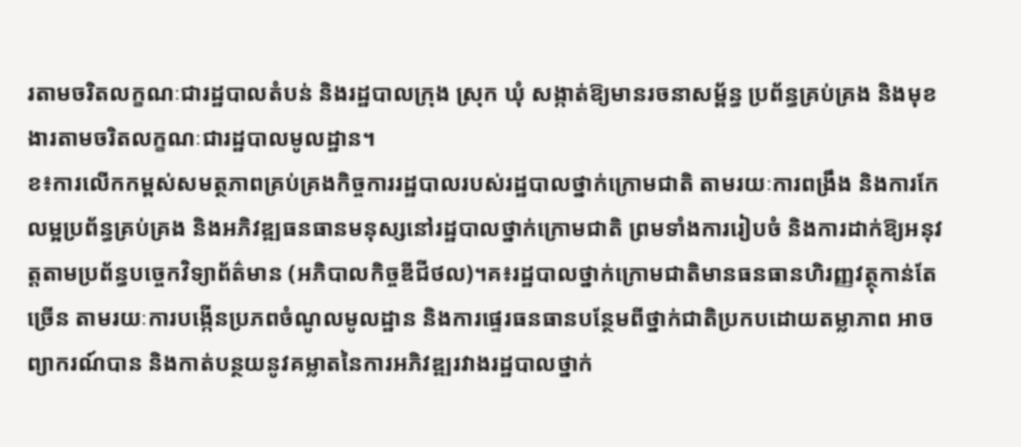រតាមចរិតលក្ខណៈជារដ្ឋបាលតំបន់ និងរដ្ឋបាលក្រុង ស្រុក ឃុំ សង្កាត់ឱ្យមានរចនាសម្ព័ន្ធ ប្រព័ន្ធគ្រប់គ្រង និងមុខងារតាមចរិតលក្ខណៈជារដ្ឋបាលមូលដ្ឋាន។
ខ៖ការលើកកម្ពស់សមត្ថភាពគ្រប់គ្រងកិច្ចការរដ្ឋបាលរបស់រដ្ឋបាលថ្នាក់ក្រោមជាតិ តាមរយៈការពង្រឹង និងការកែលម្អប្រព័ន្ធគ្រប់គ្រង និងអភិវឌ្ឍធនធានមនុស្សនៅរដ្ឋបាលថ្នាក់ក្រោមជាតិ ព្រមទាំងការរៀបចំ និងការដាក់ឱ្យអនុវត្តតាមប្រព័ន្ធបច្ចេកវិទ្យាព័ត៌មាន (អភិបាលកិច្ចឌីជីថល)។គ៖រដ្ឋបាលថ្នាក់ក្រោមជាតិមានធនធានហិរញ្ញវត្ថុកាន់តែច្រើន តាមរយៈការបង្កើនប្រភពចំណូលមូលដ្ឋាន និងការផ្ទេរធនធានបន្ថែមពីថ្នាក់ជាតិប្រកបដោយតម្លាភាព អាចព្យាករណ៍បាន និងកាត់បន្ថយនូវគម្លាតនៃការអភិវឌ្ឍរវាងរដ្ឋបាលថ្នាក់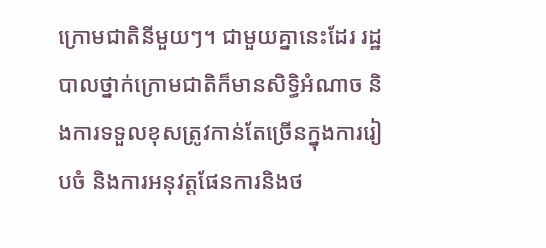ក្រោមជាតិនីមួយៗ។ ជាមួយគ្នានេះដែរ រដ្ឋបាលថ្នាក់ក្រោមជាតិក៏មានសិទ្ធិអំណាច និងការទទួលខុសត្រូវកាន់តែច្រើនក្នុងការរៀបចំ និងការអនុវត្តផែនការនិងថ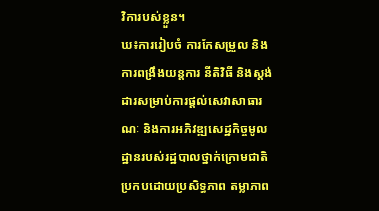វិការបស់ខ្លួន។
ឃ៖ការរៀបចំ ការកែសម្រួល និងការពង្រឹងយន្តការ នីតិវិធី និងស្តង់ដារសម្រាប់ការផ្តល់សេវាសាធារណៈ និងការអភិវឌ្ឍសេដ្ឋកិច្ចមូលដ្ឋានរបស់រដ្ឋបាលថ្នាក់ក្រោមជាតិ ប្រកបដោយប្រសិទ្ធភាព តម្លាភាព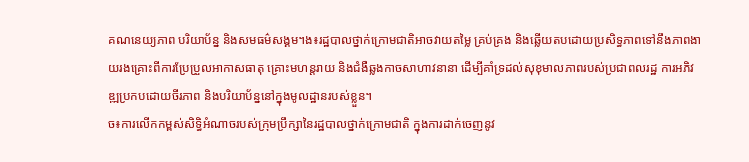គណនេយ្យភាព បរិយាប័ន្ន និងសមធម៌សង្គម។ង៖រដ្ឋបាលថ្នាក់ក្រោមជាតិអាចវាយតម្លៃ គ្រប់គ្រង និងឆ្លើយតបដោយប្រសិទ្ធភាពទៅនឹងភាពងាយរងគ្រោះពីការប្រែប្រួលអាកាសធាតុ គ្រោះមហន្តរាយ និងជំងឺឆ្លងកាចសាហាវនានា ដើម្បីគាំទ្រដល់សុខុមាលភាពរបស់ប្រជាពលរដ្ឋ ការអភិវឌ្ឍប្រកបដោយចីរភាព និងបរិយាប័ន្ននៅក្នុងមូលដ្ឋានរបស់ខ្លួន។
ច៖ការលើកកម្ពស់សិទ្ធិអំណាចរបស់ក្រុមប្រឹក្សានៃរដ្ឋបាលថ្នាក់ក្រោមជាតិ ក្នុងការដាក់ចេញនូវ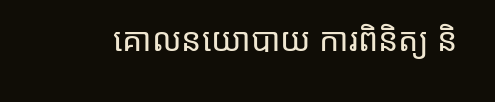គោលនយោបាយ ការពិនិត្យ និ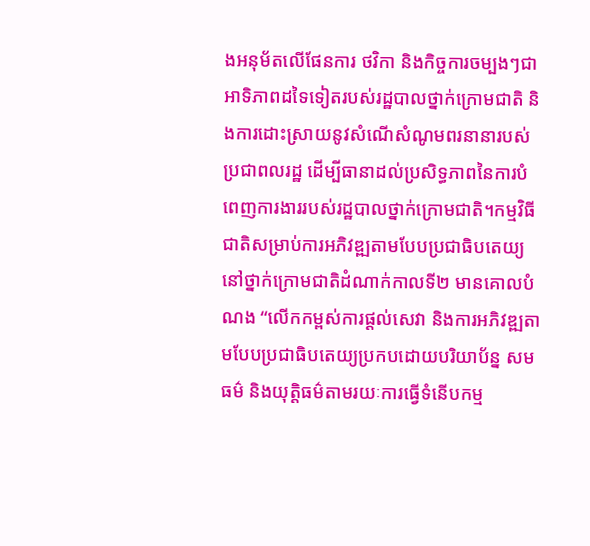ងអនុម័តលើផែនការ ថវិកា និងកិច្ចការចម្បងៗជាអាទិភាពដទៃទៀតរបស់រដ្ឋបាលថ្នាក់ក្រោមជាតិ និងការដោះស្រាយនូវសំណើសំណូមពរនានារបស់ប្រជាពលរដ្ឋ ដើម្បីធានាដល់ប្រសិទ្ធភាពនៃការបំពេញការងាររបស់រដ្ឋបាលថ្នាក់ក្រោមជាតិ។កម្មវិធីជាតិសម្រាប់ការអភិវឌ្ឍតាមបែបប្រជាធិបតេយ្យនៅថ្នាក់ក្រោមជាតិដំណាក់កាលទី២ មានគោលបំណង “លើកកម្ពស់ការផ្តល់សេវា និងការអភិវឌ្ឍតាមបែបប្រជាធិបតេយ្យប្រកបដោយបរិយាប័ន្ន សមធម៌ និងយុត្តិធម៌តាមរយៈការធ្វើទំនើបកម្ម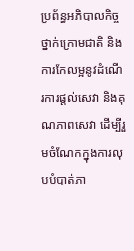ប្រព័ន្ធអភិបាលកិច្ចថ្នាក់ក្រោមជាតិ និងការកែលម្អនូវដំណើរការផ្តល់សេវា និងគុណភាពសេវា ដើម្បីរួមចំណែកក្នុងការលុបបំបាត់ភា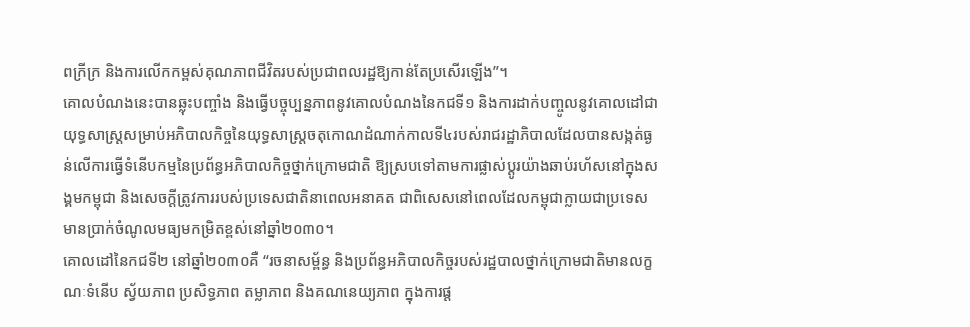ពក្រីក្រ និងការលើកកម្ពស់គុណភាពជីវិតរបស់ប្រជាពលរដ្ឋឱ្យកាន់តែប្រសើរឡើង”។
គោលបំណងនេះបានឆ្លុះបញ្ចាំង និងធ្វើបច្ចុប្បន្នភាពនូវគោលបំណងនៃកជទី១ និងការដាក់បញ្ចូលនូវគោលដៅជាយុទ្ធសាស្ត្រសម្រាប់អភិបាលកិច្ចនៃយុទ្ធសាស្ត្រចតុកោណដំណាក់កាលទី៤របស់រាជរដ្ឋាភិបាលដែលបានសង្កត់ធ្ងន់លើការធ្វើទំនើបកម្មនៃប្រព័ន្ធអភិបាលកិច្ចថ្នាក់ក្រោមជាតិ ឱ្យស្របទៅតាមការផ្លាស់ប្តូរយ៉ាងឆាប់រហ័សនៅក្នុងសង្គមកម្ពុជា និងសេចក្តីត្រូវការរបស់ប្រទេសជាតិនាពេលអនាគត ជាពិសេសនៅពេលដែលកម្ពុជាក្លាយជាប្រទេសមានប្រាក់ចំណូលមធ្យមកម្រិតខ្ពស់នៅឆ្នាំ២០៣០។
គោលដៅនៃកជទី២ នៅឆ្នាំ២០៣០គឺ “រចនាសម្ព័ន្ធ និងប្រព័ន្ធអភិបាលកិច្ចរបស់រដ្ឋបាលថ្នាក់ក្រោមជាតិមានលក្ខណៈទំនើប ស្វ័យភាព ប្រសិទ្ធភាព តម្លាភាព និងគណនេយ្យភាព ក្នុងការផ្ត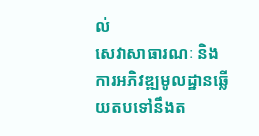ល់
សេវាសាធារណៈ និងការអភិវឌ្ឍមូលដ្ឋានឆ្លើយតបទៅនឹងត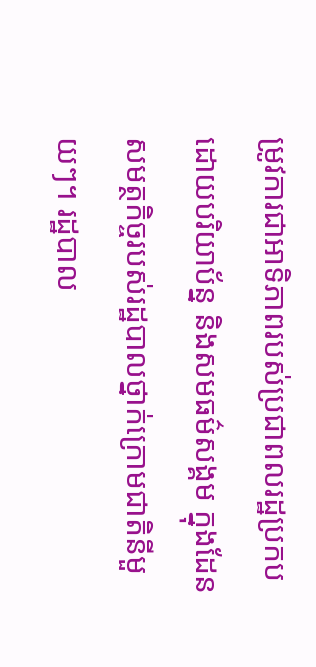ម្រូវការជាអាទិភាពរបស់ប្រជាពលរដ្ឋប្រកប ដោយបរិយាប័ន្ន និងសមធម៌សង្គម ក្នុងដែនសមត្ថកិច្ចរបស់រដ្ឋបាលថ្នាក់ក្រោមជាតិនីមួយៗ។ រដ្ឋបាល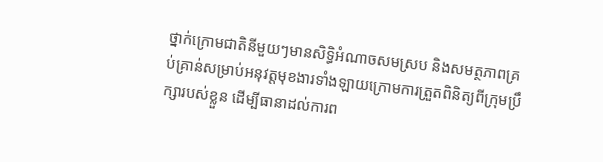ថ្នាក់ក្រោមជាតិនីមួយៗមានសិទ្ធិអំណាចសមស្រប និងសមត្ថភាពគ្រប់គ្រាន់សម្រាប់អនុវត្តមុខងារទាំងឡាយក្រោមការត្រួតពិនិត្យពីក្រុមប្រឹក្សារបស់ខ្លួន ដើម្បីធានាដល់ការព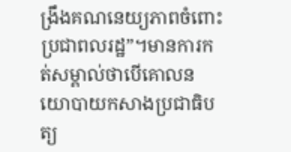ង្រឹងគណនេយ្យភាពចំពោះប្រជាពលរដ្ឋ”។មានការកត់សម្គាល់ថាបើគោលនយោបាយកសាងប្រជាធិបត្យ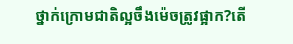ថ្នាក់ក្រោមជាតិល្អចឹងម៉េចត្រូវផ្អាក?តើ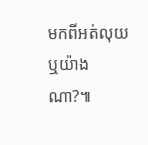មកពីអត់លុយឬយ៉ាងណា?៕